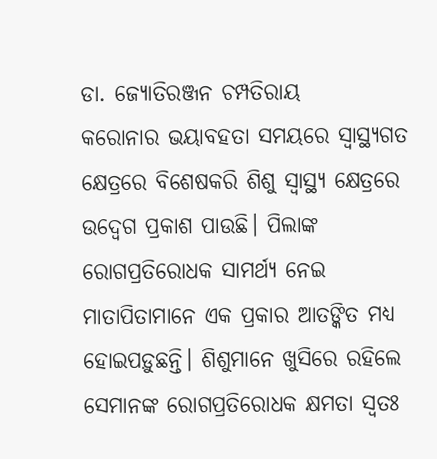ଡା. ଜ୍ୟୋତିରଞ୍ଜନ ଚମ୍ପତିରାୟ
କରୋନାର ଭୟାବହତା ସମୟରେ ସ୍ବାସ୍ଥ୍ୟଗତ କ୍ଷେତ୍ରରେ ବିଶେଷକରି ଶିଶୁ ସ୍ବାସ୍ଥ୍ୟ କ୍ଷେତ୍ରରେ ଉଦ୍ବେଗ ପ୍ରକାଶ ପାଉଛି। ପିଲାଙ୍କ ରୋଗପ୍ରତିରୋଧକ ସାମର୍ଥ୍ୟ ନେଇ ମାତାପିତାମାନେ ଏକ ପ୍ରକାର ଆତଙ୍କିତ ମଧ୍ୟ ହୋଇପଡ଼ୁଛନ୍ତି। ଶିଶୁମାନେ ଖୁସିରେ ରହିଲେ ସେମାନଙ୍କ ରୋଗପ୍ରତିରୋଧକ କ୍ଷମତା ସ୍ବତଃ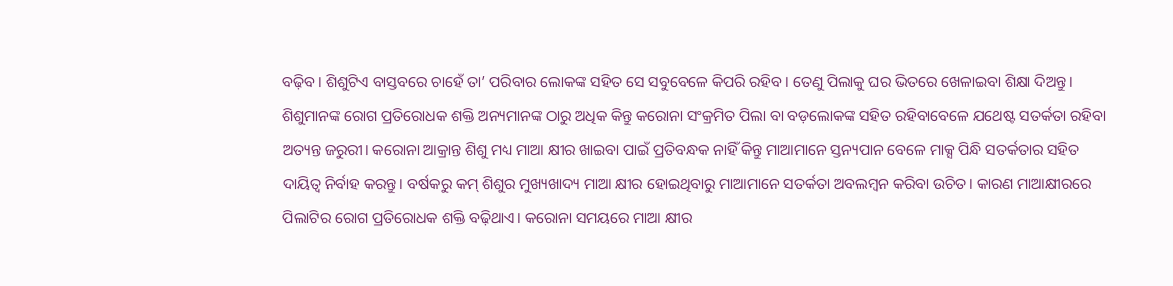ବଢ଼ିବ। ଶିଶୁଟିଏ ବାସ୍ତବରେ ଚାହେଁ ତା’ ପରିବାର ଲୋକଙ୍କ ସହିତ ସେ ସବୁବେଳେ କିପରି ରହିବ। ତେଣୁ ପିଲାକୁ ଘର ଭିତରେ ଖେଳାଇବା ଶିକ୍ଷା ଦିଅନ୍ତୁ। ଶିଶୁମାନଙ୍କ ରୋଗ ପ୍ରତିରୋଧକ ଶକ୍ତି ଅନ୍ୟମାନଙ୍କ ଠାରୁ ଅଧିକ କିନ୍ତୁ କରୋନା ସଂକ୍ରମିତ ପିଲା ବା ବଡ଼ଲୋକଙ୍କ ସହିତ ରହିବାବେଳେ ଯଥେଷ୍ଟ ସତର୍କତା ରହିବା ଅତ୍ୟନ୍ତ ଜରୁରୀ। କରୋନା ଆକ୍ରାନ୍ତ ଶିଶୁ ମଧ୍ୟ ମାଆ କ୍ଷୀର ଖାଇବା ପାଇଁ ପ୍ରତିବନ୍ଧକ ନାହିଁ କିନ୍ତୁ ମାଆମାନେ ସ୍ତନ୍ୟପାନ ବେଳେ ମାକ୍ସ ପିନ୍ଧି ସତର୍କତାର ସହିତ ଦାୟିତ୍ୱ ନିର୍ବାହ କରନ୍ତୁ। ବର୍ଷକରୁ କମ୍ ଶିଶୁର ମୁଖ୍ୟଖାଦ୍ୟ ମାଆ କ୍ଷୀର ହୋଇଥିବାରୁ ମାଆମାନେ ସତର୍କତା ଅବଲମ୍ବନ କରିବା ଉଚିତ। କାରଣ ମାଆକ୍ଷୀରରେ ପିଲାଟିର ରୋଗ ପ୍ରତିରୋଧକ ଶକ୍ତି ବଢ଼ିଥାଏ। କରୋନା ସମୟରେ ମାଆ କ୍ଷୀର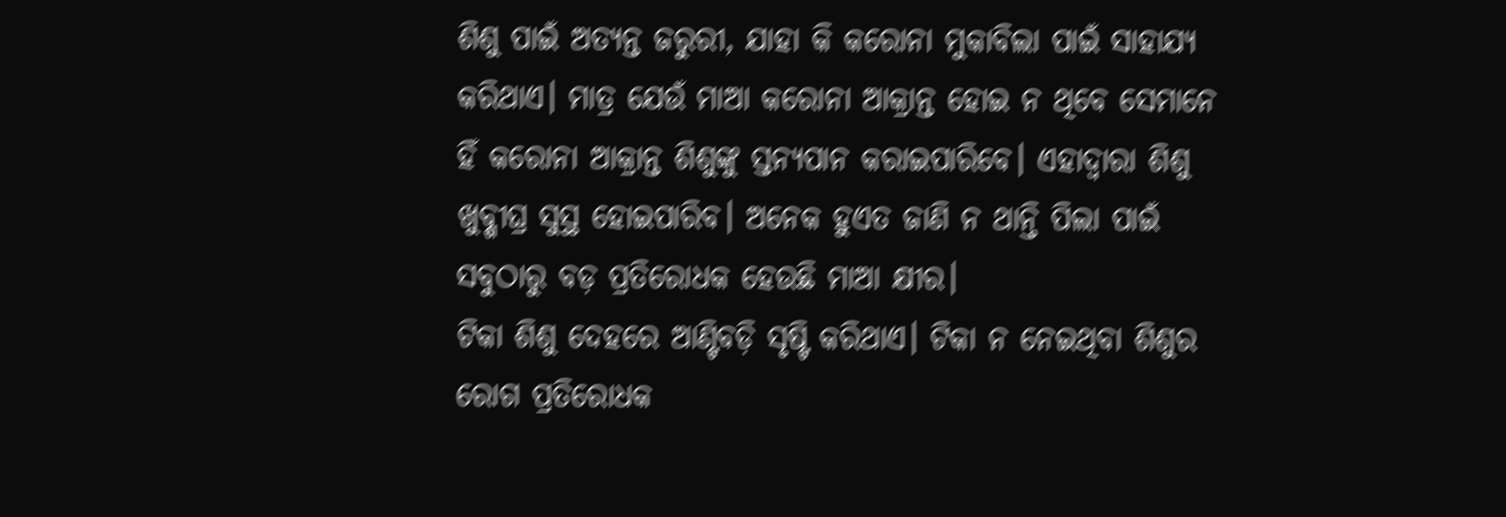ଶିଶୁ ପାଇଁ ଅତ୍ୟନ୍ତ ଜରୁରୀ, ଯାହା କି କରୋନା ମୁକାବିଲା ପାଇଁ ସାହାଯ୍ୟ କରିଥାଏ। ମାତ୍ର ଯେଉଁ ମାଆ କରୋନା ଆକ୍ରାନ୍ତ ହୋଇ ନ ଥିବେ ସେମାନେ ହିଁ କରୋନା ଆକ୍ରାନ୍ତ ଶିଶୁଙ୍କୁ ସ୍ତନ୍ୟପାନ କରାଇପାରିବେ। ଏହାଦ୍ୱାରା ଶିଶୁ ଖୁବ୍ଶୀଘ୍ର ସୁସ୍ଥ ହୋଇପାରିବ। ଅନେକ ହୁଏତ ଜାଣି ନ ଥାନ୍ତି ପିଲା ପାଇଁ ସବୁଠାରୁ ବଡ଼ ପ୍ରତିରୋଧକ ହେଉଛି ମାଆ କ୍ଷୀର।
ଟିକା ଶିଶୁ ଦେହରେ ଆଣ୍ଟିବଡ଼ି ସୃଷ୍ଟି କରିଥାଏ। ଟିକା ନ ନେଇଥିବା ଶିଶୁର ରୋଗ ପ୍ରତିରୋଧକ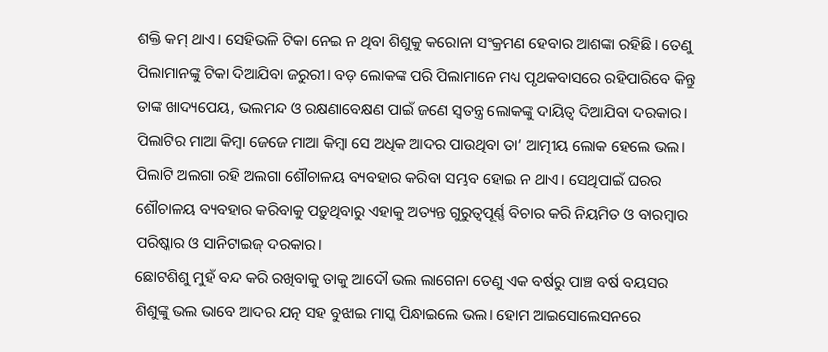ଶକ୍ତି କମ୍ ଥାଏ। ସେହିଭଳି ଟିକା ନେଇ ନ ଥିବା ଶିଶୁକୁ କରୋନା ସଂକ୍ରମଣ ହେବାର ଆଶଙ୍କା ରହିଛି। ତେଣୁ ପିଲାମାନଙ୍କୁ ଟିକା ଦିଆଯିବା ଜରୁରୀ। ବଡ଼ ଲୋକଙ୍କ ପରି ପିଲାମାନେ ମଧ୍ୟ ପୃଥକବାସରେ ରହିପାରିବେ କିନ୍ତୁ ତାଙ୍କ ଖାଦ୍ୟପେୟ, ଭଲମନ୍ଦ ଓ ରକ୍ଷଣାବେକ୍ଷଣ ପାଇଁ ଜଣେ ସ୍ବତନ୍ତ୍ର ଲୋକଙ୍କୁ ଦାୟିତ୍ୱ ଦିଆଯିବା ଦରକାର। ପିଲାଟିର ମାଆ କିମ୍ବା ଜେଜେ ମାଆ କିମ୍ବା ସେ ଅଧିକ ଆଦର ପାଉଥିବା ତା’ ଆତ୍ମୀୟ ଲୋକ ହେଲେ ଭଲ। ପିଲାଟି ଅଲଗା ରହି ଅଲଗା ଶୌଚାଳୟ ବ୍ୟବହାର କରିବା ସମ୍ଭବ ହୋଇ ନ ଥାଏ। ସେଥିପାଇଁ ଘରର ଶୌଚାଳୟ ବ୍ୟବହାର କରିବାକୁ ପଡ଼ୁଥିବାରୁ ଏହାକୁ ଅତ୍ୟନ୍ତ ଗୁରୁତ୍ୱପୂର୍ଣ୍ଣ ବିଚାର କରି ନିୟମିତ ଓ ବାରମ୍ବାର ପରିଷ୍କାର ଓ ସାନିଟାଇଜ୍ ଦରକାର।
ଛୋଟଶିଶୁ ମୁହଁ ବନ୍ଦ କରି ରଖିବାକୁ ତାକୁ ଆଦୌ ଭଲ ଲାଗେନା ତେଣୁ ଏକ ବର୍ଷରୁ ପାଞ୍ଚ ବର୍ଷ ବୟସର ଶିଶୁଙ୍କୁ ଭଲ ଭାବେ ଆଦର ଯତ୍ନ ସହ ବୁଝାଇ ମାସ୍କ ପିନ୍ଧାଇଲେ ଭଲ। ହୋମ ଆଇସୋଲେସନରେ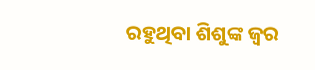ରହୁଥିବା ଶିଶୁଙ୍କ ଜ୍ୱର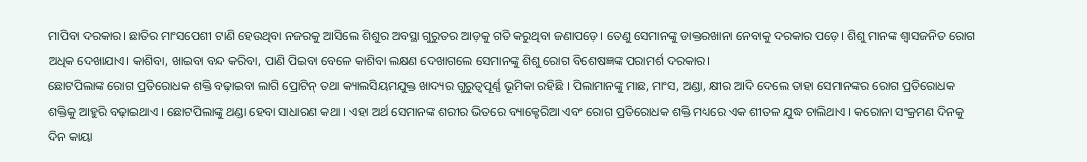ମାପିବା ଦରକାର। ଛାତିର ମାଂସପେଶୀ ଟାଣି ହେଉଥିବା ନଜରକୁ ଆସିଲେ ଶିଶୁର ଅବସ୍ଥା ଗୁରୁତର ଆଡ଼କୁ ଗତି କରୁଥିବା ଜଣାପଡ଼େ। ତେଣୁ ସେମାନଙ୍କୁ ଡାକ୍ତରଖାନା ନେବାକୁ ଦରକାର ପଡ଼େ। ଶିଶୁ ମାନଙ୍କ ଶ୍ୱାସଜନିତ ରୋଗ ଅଧିକ ଦେଖାଯାଏ। କାଶିବା, ଖାଇବା ବନ୍ଦ କରିବା, ପାଣି ପିଇବା ବେଳେ କାଶିବା ଲକ୍ଷଣ ଦେଖାଗଲେ ସେମାନଙ୍କୁ ଶିଶୁ ରୋଗ ବିଶେଷଜ୍ଞଙ୍କ ପରାମର୍ଶ ଦରକାର।
ଛୋଟପିଲାଙ୍କ ରୋଗ ପ୍ରତିରୋଧକ ଶକ୍ତି ବଢ଼ାଇବା ଲାଗି ପ୍ରୋଟିନ୍ ତଥା କ୍ୟାଲସିୟମଯୁକ୍ତ ଖାଦ୍ୟର ଗୁରୁତ୍ୱପୂର୍ଣ୍ଣ ଭୂମିକା ରହିଛି । ପିଲାମାନଙ୍କୁ ମାଛ, ମାଂସ, ଅଣ୍ଡା, କ୍ଷୀର ଆଦି ଦେଲେ ତାହା ସେମାନଙ୍କର ରୋଗ ପ୍ରତିରୋଧକ ଶକ୍ତିକୁ ଆହୁରି ବଢ଼ାଇଥାଏ । ଛୋଟପିଲାଙ୍କୁ ଥଣ୍ଡା ହେବା ସାଧାରଣ କଥା । ଏହା ଅର୍ଥ ସେମାନଙ୍କ ଶରୀର ଭିତରେ ବ୍ୟାକ୍ଟେରିଆ ଏବଂ ରୋଗ ପ୍ରତିରୋଧକ ଶକ୍ତି ମଧ୍ୟରେ ଏକ ଶୀତଳ ଯୁଦ୍ଧ ଚାଲିଥାଏ । କରୋନା ସଂକ୍ରମଣ ଦିନକୁ ଦିନ କାୟା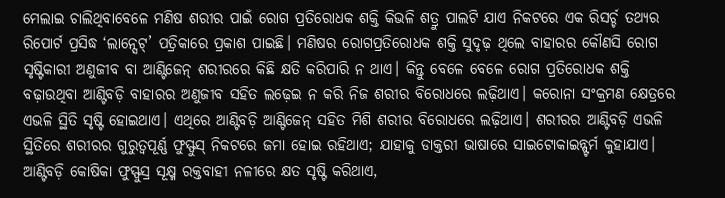ମେଲାଇ ଚାଲିଥିବାବେଳେ ମଣିଷ ଶରୀର ପାଇଁ ରୋଗ ପ୍ରତିରୋଧକ ଶକ୍ତି କିଭଳି ଶତ୍ରୁ ପାଲଟି ଯାଏ ନିକଟରେ ଏକ ରିସର୍ଚ୍ଚ ତଥ୍ୟର ରିପୋର୍ଟ ପ୍ରସିଦ୍ଧ ‘ଲାନ୍ସେଟ୍’ ପତ୍ରିକାରେ ପ୍ରକାଶ ପାଇଛି। ମଣିଷର ରୋଗପ୍ରତିରୋଧକ ଶକ୍ତି ସୁଦୃଢ଼ ଥିଲେ ବାହାରର କୌଣସି ରୋଗ ସୃଷ୍ଟିକାରୀ ଅଣୁଜୀବ ବା ଆଣ୍ଟିଜେନ୍ ଶରୀରରେ କିଛି କ୍ଷତି କରିପାରି ନ ଥାଏ। କିନ୍ତୁ ବେଳେ ବେଳେ ରୋଗ ପ୍ରତିରୋଧକ ଶକ୍ତି ବଢ଼ାଉଥିବା ଆଣ୍ଟିବଡ଼ି ବାହାରର ଅଣୁଜୀବ ସହିତ ଲଢ଼େଇ ନ କରି ନିଜ ଶରୀର ବିରୋଧରେ ଲଢ଼ିଥାଏ। କରୋନା ସଂକ୍ରମଣ କ୍ଷେତ୍ରରେ ଏଭଳି ସ୍ଥିତି ସୃଷ୍ଟି ହୋଇଥାଏ। ଏଥିରେ ଆଣ୍ଟିବଡ଼ି ଆଣ୍ଟିଜେନ୍ ସହିତ ମିଶି ଶରୀର ବିରୋଧରେ ଲଢ଼ିଥାଏ। ଶରୀରର ଆଣ୍ଟିବଡ଼ି ଏଭଳି ସ୍ଥିତିରେ ଶରୀରର ଗୁରୁତ୍ୱପୂର୍ଣ୍ଣ ଫୁସ୍ଫୁସ୍ ନିକଟରେ ଜମା ହୋଇ ରହିଥାଏ; ଯାହାକୁ ଡାକ୍ତରୀ ଭାଷାରେ ସାଇଟୋକାଇନ୍ଷ୍ଟର୍ମ କୁହାଯାଏ। ଆଣ୍ଟିବଡ଼ି କୋଷିକା ଫୁସ୍ଫୁସ୍ର ସୂକ୍ଷ୍ମ ରକ୍ତବାହୀ ନଳୀରେ କ୍ଷତ ସୃଷ୍ଟି କରିଥାଏ,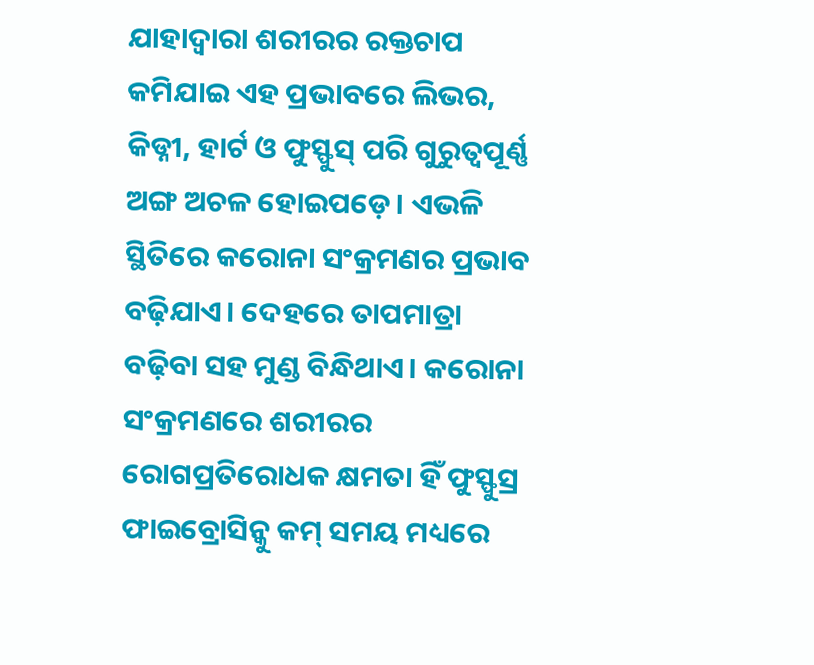ଯାହାଦ୍ୱାରା ଶରୀରର ରକ୍ତଚାପ କମିଯାଇ ଏହ ପ୍ରଭାବରେ ଲିଭର, କିଡ୍ନୀ, ହାର୍ଟ ଓ ଫୁସ୍ଫୁସ୍ ପରି ଗୁରୁତ୍ୱପୂର୍ଣ୍ଣ ଅଙ୍ଗ ଅଚଳ ହୋଇପଡ଼େ। ଏଭଳି ସ୍ଥିତିରେ କରୋନା ସଂକ୍ରମଣର ପ୍ରଭାବ ବଢ଼ିଯାଏ। ଦେହରେ ତାପମାତ୍ରା ବଢ଼ିବା ସହ ମୁଣ୍ଡ ବିନ୍ଧିଥାଏ। କରୋନା ସଂକ୍ରମଣରେ ଶରୀରର ରୋଗପ୍ରତିରୋଧକ କ୍ଷମତା ହିଁ ଫୁସ୍ଫୁସ୍ର ଫାଇବ୍ରୋସିନ୍କୁ କମ୍ ସମୟ ମଧ୍ୟରେ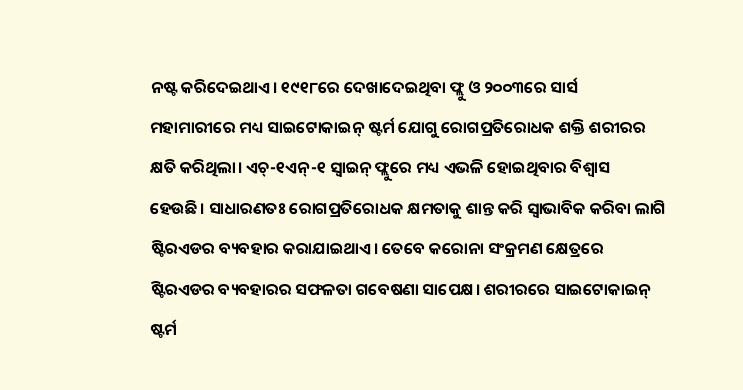ନଷ୍ଟ କରିଦେଇଥାଏ। ୧୯୧୮ରେ ଦେଖାଦେଇଥିବା ଫ୍ଲୁ ଓ ୨୦୦୩ରେ ସାର୍ସ ମହାମାରୀରେ ମଧ୍ୟ ସାଇଟୋକାଇନ୍ ଷ୍ଟର୍ମ ଯୋଗୁ ରୋଗପ୍ରତିରୋଧକ ଶକ୍ତି ଶରୀରର କ୍ଷତି କରିଥିଲା। ଏଚ୍-୧ଏନ୍-୧ ସ୍ବାଇନ୍ ଫ୍ଲୁରେ ମଧ୍ୟ ଏଭଳି ହୋଇଥିବାର ବିଶ୍ୱାସ ହେଉଛି। ସାଧାରଣତଃ ରୋଗପ୍ରତିରୋଧକ କ୍ଷମତାକୁ ଶାନ୍ତ କରି ସ୍ବାଭାବିକ କରିବା ଲାଗି ଷ୍ଟିରଏଡର ବ୍ୟବହାର କରାଯାଇଥାଏ। ତେବେ କରୋନା ସଂକ୍ରମଣ କ୍ଷେତ୍ରରେ ଷ୍ଟିରଏଡର ବ୍ୟବହାରର ସଫଳତା ଗବେଷଣା ସାପେକ୍ଷ। ଶରୀରରେ ସାଇଟୋକାଇନ୍ ଷ୍ଟର୍ମ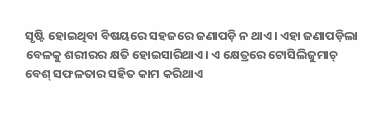ସୃଷ୍ଟି ହୋଇଥିବା ବିଷୟରେ ସହଜରେ ଜଣାପଡ଼ି ନ ଥାଏ। ଏହା ଜଣାପଡ଼ିଲା ବେଳକୁ ଶରୀରର କ୍ଷତି ହୋଇସାରିଥାଏ। ଏ କ୍ଷେତ୍ରରେ ଟୋସିଲିଜୁମାଚ୍ ବେଶ୍ ସଫଳତାର ସହିତ କାମ କରିଥାଏ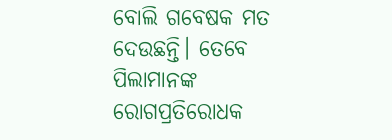ବୋଲି ଗବେଷକ ମତ ଦେଉଛନ୍ତି। ତେବେ ପିଲାମାନଙ୍କ ରୋଗପ୍ରତିରୋଧକ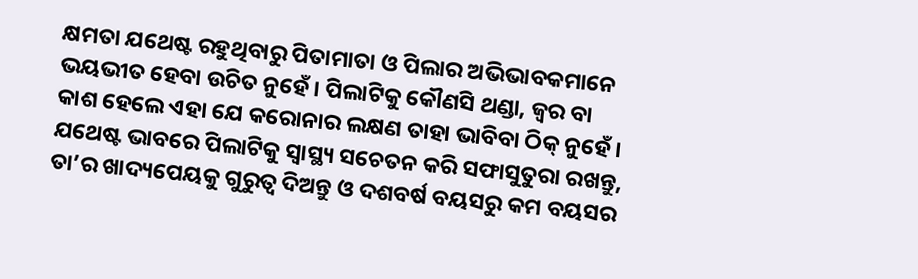କ୍ଷମତା ଯଥେଷ୍ଟ ରହୁଥିବାରୁ ପିତାମାତା ଓ ପିଲାର ଅଭିଭାବକମାନେ ଭୟଭୀତ ହେବା ଉଚିତ ନୁହେଁ। ପିଲାଟିକୁ କୌଣସି ଥଣ୍ଡା, ଜ୍ୱର ବା କାଶ ହେଲେ ଏହା ଯେ କରୋନାର ଲକ୍ଷଣ ତାହା ଭାବିବା ଠିକ୍ ନୁହେଁ। ଯଥେଷ୍ଟ ଭାବରେ ପିଲାଟିକୁ ସ୍ବାସ୍ଥ୍ୟ ସଚେତନ କରି ସଫାସୁତୁରା ରଖନ୍ତୁ, ତା’ର ଖାଦ୍ୟପେୟକୁ ଗୁରୁତ୍ୱ ଦିଅନ୍ତୁ ଓ ଦଶବର୍ଷ ବୟସରୁ କମ ବୟସର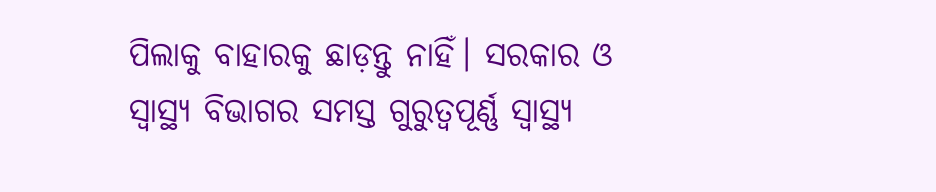ପିଲାକୁ ବାହାରକୁ ଛାଡ଼ନ୍ତୁ ନାହିଁ। ସରକାର ଓ ସ୍ବାସ୍ଥ୍ୟ ବିଭାଗର ସମସ୍ତ ଗୁରୁତ୍ୱପୂର୍ଣ୍ଣ ସ୍ବାସ୍ଥ୍ୟ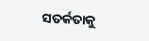ସତର୍କତାକୁ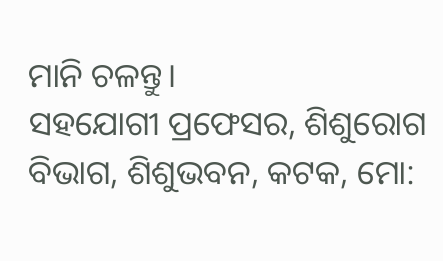ମାନି ଚଳନ୍ତୁ।
ସହଯୋଗୀ ପ୍ରଫେସର, ଶିଶୁରୋଗ ବିଭାଗ, ଶିଶୁଭବନ, କଟକ, ମୋ: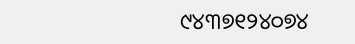୯୪୩୭୧୨୪୦୭୪